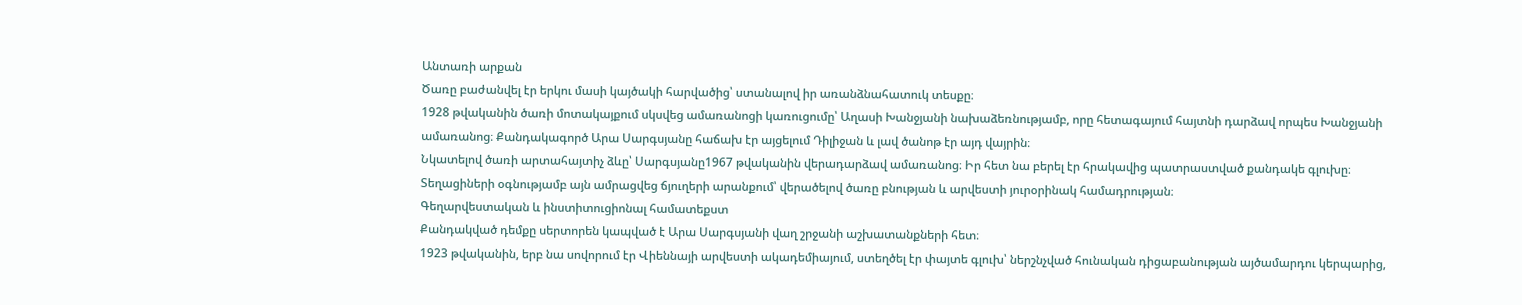Անտառի արքան
Ծառը բաժանվել էր երկու մասի կայծակի հարվածից՝ ստանալով իր առանձնահատուկ տեսքը։
1928 թվականին ծառի մոտակայքում սկսվեց ամառանոցի կառուցումը՝ Աղասի Խանջյանի նախաձեռնությամբ, որը հետագայում հայտնի դարձավ որպես Խանջյանի ամառանոց։ Քանդակագործ Արա Սարգսյանը հաճախ էր այցելում Դիլիջան և լավ ծանոթ էր այդ վայրին։
Նկատելով ծառի արտահայտիչ ձևը՝ Սարգսյանը1967 թվականին վերադարձավ ամառանոց։ Իր հետ նա բերել էր հրակավից պատրաստված քանդակե գլուխը։ Տեղացիների օգնությամբ այն ամրացվեց ճյուղերի արանքում՝ վերածելով ծառը բնության և արվեստի յուրօրինակ համադրության։
Գեղարվեստական և ինստիտուցիոնալ համատեքստ
Քանդակված դեմքը սերտորեն կապված է Արա Սարգսյանի վաղ շրջանի աշխատանքների հետ։
1923 թվականին, երբ նա սովորում էր Վիեննայի արվեստի ակադեմիայում, ստեղծել էր փայտե գլուխ՝ ներշնչված հունական դիցաբանության այծամարդու կերպարից,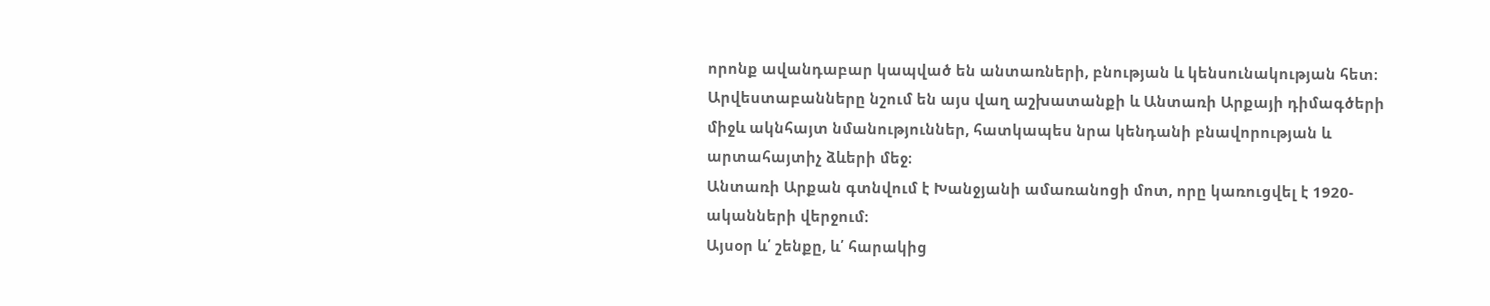որոնք ավանդաբար կապված են անտառների, բնության և կենսունակության հետ։
Արվեստաբանները նշում են այս վաղ աշխատանքի և Անտառի Արքայի դիմագծերի միջև ակնհայտ նմանություններ, հատկապես նրա կենդանի բնավորության և արտահայտիչ ձևերի մեջ։
Անտառի Արքան գտնվում է Խանջյանի ամառանոցի մոտ, որը կառուցվել է 1920-ականների վերջում։
Այսօր և՛ շենքը, և՛ հարակից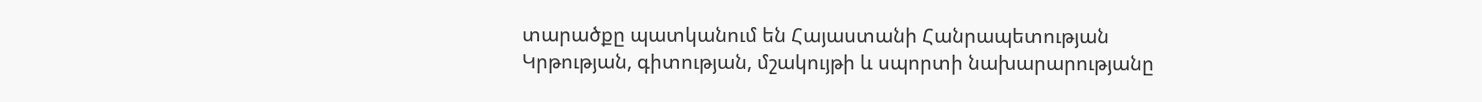տարածքը պատկանում են Հայաստանի Հանրապետության Կրթության, գիտության, մշակույթի և սպորտի նախարարությանը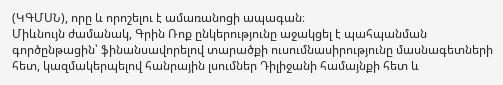(ԿԳՄՍՆ), որը և որոշելու է ամառանոցի ապագան։
Միևնույն ժամանակ, Գրին Ռոք ընկերությունը աջակցել է պահպանման գործընթացին՝ ֆինանսավորելով տարածքի ուսումնասիրությունը մասնագետների հետ, կազմակերպելով հանրային լսումներ Դիլիջանի համայնքի հետ և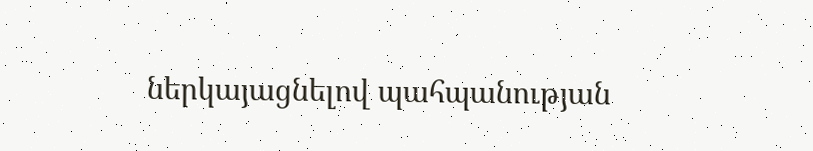ներկայացնելով պահպանության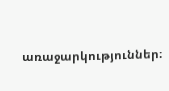առաջարկություններ։